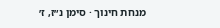מנחת חינוך · סימן נ״ז, ז׳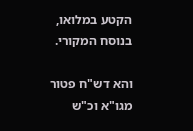הקטע במלואו, בנוסח המקורי.

והא דש"ח פטור מגו"א וכ"ש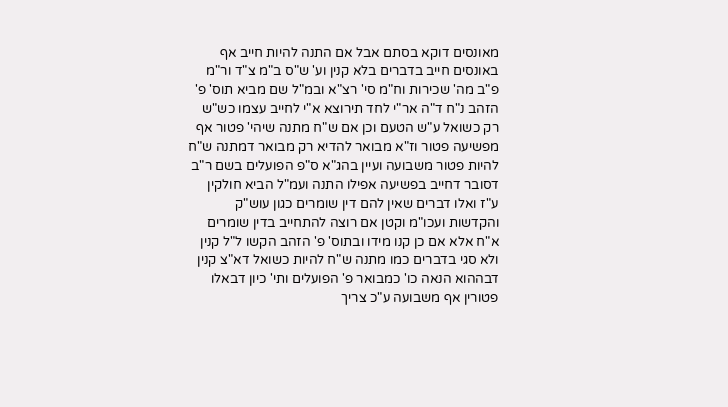מאונסים דוקא בסתם אבל אם התנה להיות חייב אף באונסים חייב בדברים בלא קנין וע' ש"ס ב"מ צ"ד ור"מ פ"ב מה' שכירות וח"מ סי' רצ"א ובמ"ל שם מביא תוס' פ' הזהב נ"ח ד"ה אר"י לחד תירוצא א"י לחייב עצמו כש"ש רק כשואל ע"ש הטעם וכן אם ש"ח מתנה שיהי' פטור אף מפשיעה פטור וז"א מבואר להדיא רק מבואר דמתנה ש"ח להיות פטור משבועה ועיין בהג"א ס"פ הפועלים בשם ר"ב דסובר דחייב בפשיעה אפילו התנה ועמ"ל הביא חולקין ע"ז ואלו דברים שאין להם דין שומרים כגון עוש"ק והקדשות ועכו"מ וקטן אם רוצה להתחייב בדין שומרים א"ח אלא אם כן קנו מידו ובתוס' פ' הזהב הקשו ל"ל קנין ולא סגי בדברים כמו מתנה ש"ח להיות כשואל דא"צ קנין דבההוא הנאה כו' כמבואר פ' הפועלים ותי' כיון דבאלו פטורין אף משבועה ע"כ צריך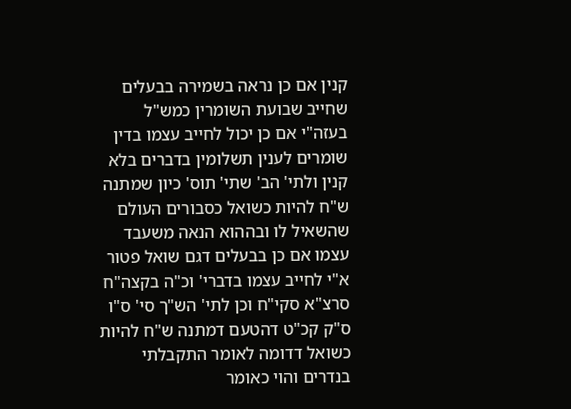קנין אם כן נראה בשמירה בבעלים שחייב שבועת השומרין כמש"ל בעזה"י אם כן יכול לחייב עצמו בדין שומרים לענין תשלומין בדברים בלא קנין ולתי' הב' שתי' תוס' כיון שמתנה ש"ח להיות כשואל כסבורים העולם שהשאיל לו ובההוא הנאה משעבד עצמו אם כן בבעלים דגם שואל פטור א"י לחייב עצמו בדברי' וכ"ה בקצה"ח סרצ"א סקי"ח וכן לתי' הש"ך סי' ס"ו ס"ק קכ"ט דהטעם דמתנה ש"ח להיות כשואל דדומה לאומר התקבלתי בנדרים והוי כאומר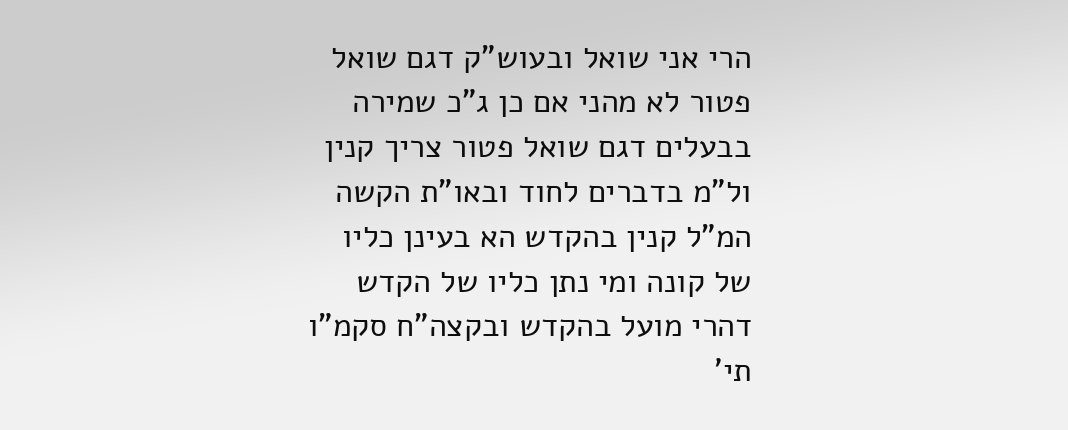הרי אני שואל ובעוש"ק דגם שואל פטור לא מהני אם כן ג"כ שמירה בבעלים דגם שואל פטור צריך קנין ול"מ בדברים לחוד ובאו"ת הקשה המ"ל קנין בהקדש הא בעינן כליו של קונה ומי נתן כליו של הקדש דהרי מועל בהקדש ובקצה"ח סקמ"ו תי'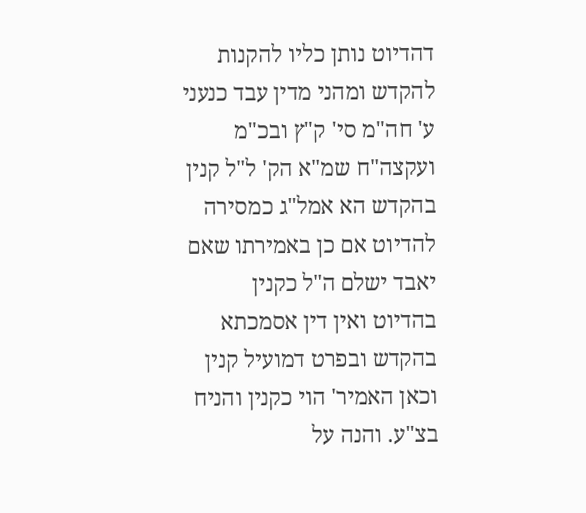דהדיוט נותן כליו להקנות להקדש ומהני מדין עבד כנעני ע' חה"מ סי' ק"ץ ובכ"מ ועקצה"ח שמ"א הק' ל"ל קנין בהקדש הא אמל"ג כמסירה להדיוט אם כן באמירתו שאם יאבד ישלם ה"ל כקנין בהדיוט ואין דין אסמכתא בהקדש ובפרט דמועיל קנין וכאן האמיר' הוי כקנין והניח בצ"ע. והנה על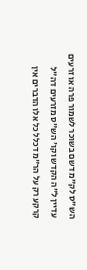הש"ס לק"מ דשם בשוכר לשמור פרה או זרעים עדיין ל"ה הקדש וקו' הש"ס מזרעים דה"ל קרקע רק על הר"מ דכלל כל אלו הדברים אין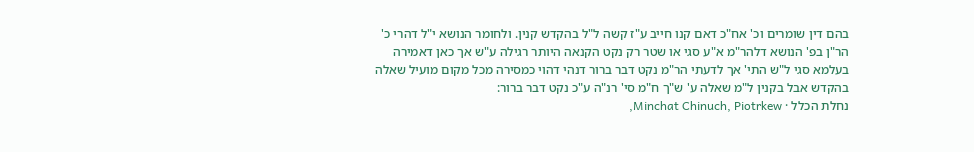בהם דין שומרים וכ' אח"כ דאם קנו חייב ע"ז קשה ל"ל בהקדש קנין. ולחומר הנושא י"ל דהרי כ' הר"ן בפ' הנושא דלהר"מ א"ע סגי או שטר רק נקט הקנאה היותר רגילה ע"ש אך כאן דאמירה בעלמא סגי ל"ש התי' אך לדעתי הר"מ נקט דבר ברור דנהי דהוי כמסירה מכל מקום מועיל שאלה בהקדש אבל בקנין ל"מ שאלה ע' ש"ך ח"מ סי' רנ"ה ע"כ נקט דבר ברור:
נחלת הכלל · Minchat Chinuch, Piotrkew,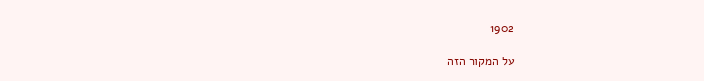1902

על המקור הזה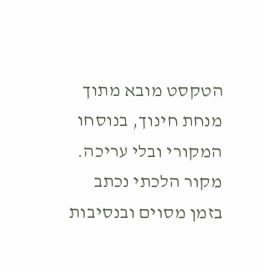הטקסט מובא מתוך מנחת חינוך, בנוסחו המקורי ובלי עריכה. מקור הלכתי נכתב בזמן מסוים ובנסיבות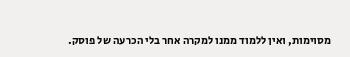מסוימות, ואין ללמוד ממנו למקרה אחר בלי הכרעה של פוסק.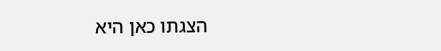הצגתו כאן היא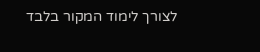לצורך לימוד המקור בלבד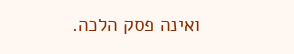ואינה פסק הלכה.